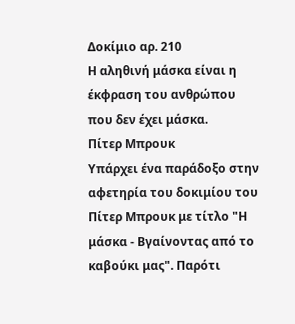Δοκίμιο αρ. 210
Η αληθινή μάσκα είναι η έκφραση του ανθρώπου που δεν έχει μάσκα.
Πίτερ Μπρουκ
Υπάρχει ένα παράδοξο στην αφετηρία του δοκιμίου του Πίτερ Μπρουκ με τίτλο "Η μάσκα - Βγαίνοντας από το καβούκι μας". Παρότι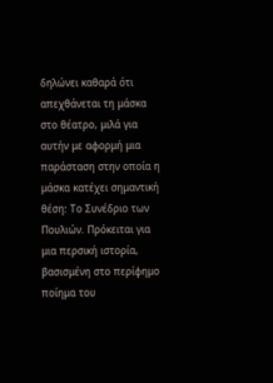δηλώνει καθαρά ότι απεχθάνεται τη μάσκα στο θέατρο, μιλά για αυτήν με αφορμή μια παράσταση στην οποία η μάσκα κατέχει σημαντική θέση: Το Συνέδριο των Πουλιών. Πρόκειται για μια περσική ιστορία, βασισμένη στο περίφημο ποίημα του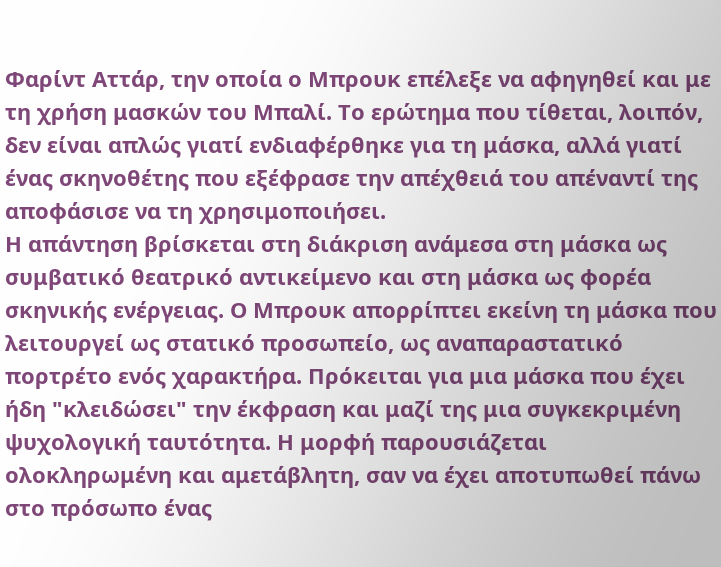Φαρίντ Αττάρ, την οποία ο Μπρουκ επέλεξε να αφηγηθεί και με τη χρήση μασκών του Μπαλί. Το ερώτημα που τίθεται, λοιπόν, δεν είναι απλώς γιατί ενδιαφέρθηκε για τη μάσκα, αλλά γιατί ένας σκηνοθέτης που εξέφρασε την απέχθειά του απέναντί της αποφάσισε να τη χρησιμοποιήσει.
Η απάντηση βρίσκεται στη διάκριση ανάμεσα στη μάσκα ως συμβατικό θεατρικό αντικείμενο και στη μάσκα ως φορέα σκηνικής ενέργειας. Ο Μπρουκ απορρίπτει εκείνη τη μάσκα που λειτουργεί ως στατικό προσωπείο, ως αναπαραστατικό πορτρέτο ενός χαρακτήρα. Πρόκειται για μια μάσκα που έχει ήδη "κλειδώσει" την έκφραση και μαζί της μια συγκεκριμένη ψυχολογική ταυτότητα. Η μορφή παρουσιάζεται ολοκληρωμένη και αμετάβλητη, σαν να έχει αποτυπωθεί πάνω στο πρόσωπο ένας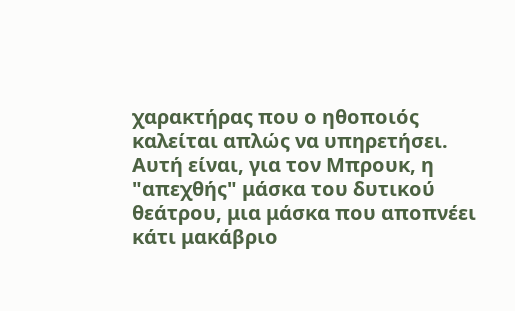χαρακτήρας που ο ηθοποιός καλείται απλώς να υπηρετήσει. Αυτή είναι, για τον Μπρουκ, η "απεχθής" μάσκα του δυτικού θεάτρου, μια μάσκα που αποπνέει κάτι μακάβριο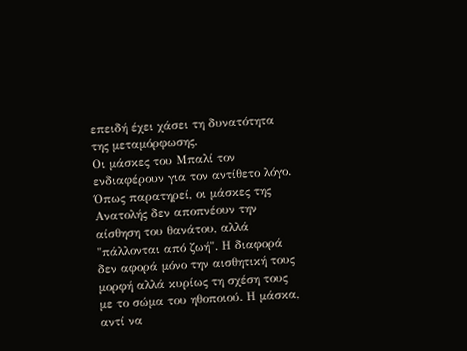επειδή έχει χάσει τη δυνατότητα της μεταμόρφωσης.
Οι μάσκες του Μπαλί τον ενδιαφέρουν για τον αντίθετο λόγο. Όπως παρατηρεί, οι μάσκες της Ανατολής δεν αποπνέουν την αίσθηση του θανάτου, αλλά "πάλλονται από ζωή". Η διαφορά δεν αφορά μόνο την αισθητική τους μορφή αλλά κυρίως τη σχέση τους με το σώμα του ηθοποιού. Η μάσκα, αντί να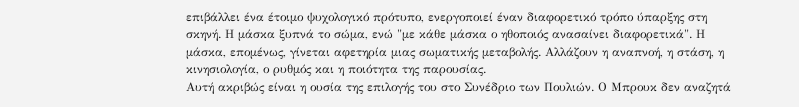επιβάλλει ένα έτοιμο ψυχολογικό πρότυπο, ενεργοποιεί έναν διαφορετικό τρόπο ύπαρξης στη σκηνή. Η μάσκα ξυπνά το σώμα, ενώ "με κάθε μάσκα ο ηθοποιός ανασαίνει διαφορετικά". Η μάσκα, επομένως, γίνεται αφετηρία μιας σωματικής μεταβολής. Αλλάζουν η αναπνοή, η στάση, η κινησιολογία, ο ρυθμός και η ποιότητα της παρουσίας.
Αυτή ακριβώς είναι η ουσία της επιλογής του στο Συνέδριο των Πουλιών. Ο Μπρουκ δεν αναζητά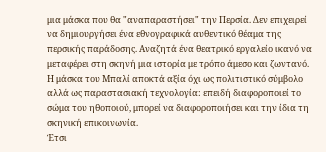μια μάσκα που θα "αναπαραστήσει" την Περσία. Δεν επιχειρεί να δημιουργήσει ένα εθνογραφικά αυθεντικό θέαμα της περσικής παράδοσης. Αναζητά ένα θεατρικό εργαλείο ικανό να μεταφέρει στη σκηνή μια ιστορία με τρόπο άμεσο και ζωντανό. Η μάσκα του Μπαλί αποκτά αξία όχι ως πολιτιστικό σύμβολο αλλά ως παραστασιακή τεχνολογία: επειδή διαφοροποιεί το σώμα του ηθοποιού, μπορεί να διαφοροποιήσει και την ίδια τη σκηνική επικοινωνία.
Έτσι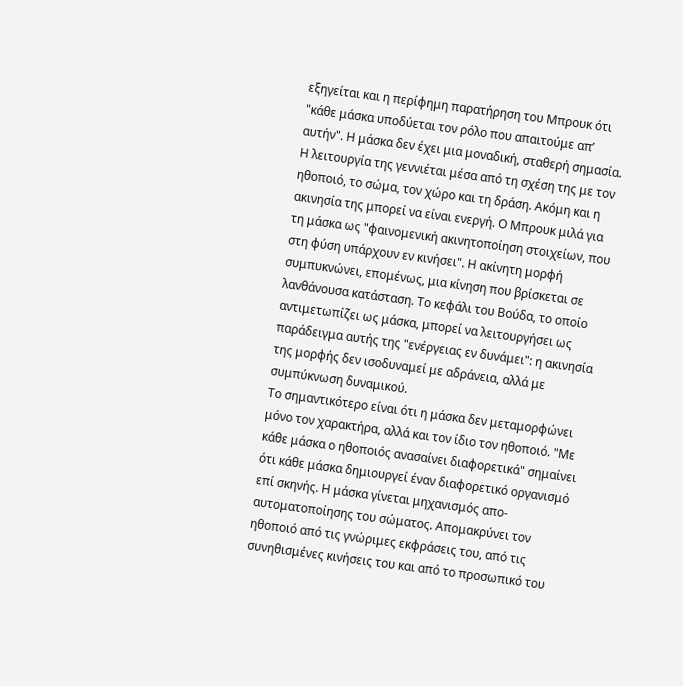εξηγείται και η περίφημη παρατήρηση του Μπρουκ ότι "κάθε μάσκα υποδύεται τον ρόλο που απαιτούμε απ’ αυτήν". Η μάσκα δεν έχει μια μοναδική, σταθερή σημασία. Η λειτουργία της γεννιέται μέσα από τη σχέση της με τον ηθοποιό, το σώμα, τον χώρο και τη δράση. Ακόμη και η ακινησία της μπορεί να είναι ενεργή. Ο Μπρουκ μιλά για τη μάσκα ως "φαινομενική ακινητοποίηση στοιχείων, που στη φύση υπάρχουν εν κινήσει". Η ακίνητη μορφή συμπυκνώνει, επομένως, μια κίνηση που βρίσκεται σε λανθάνουσα κατάσταση. Το κεφάλι του Βούδα, το οποίο αντιμετωπίζει ως μάσκα, μπορεί να λειτουργήσει ως παράδειγμα αυτής της "ενέργειας εν δυνάμει": η ακινησία της μορφής δεν ισοδυναμεί με αδράνεια, αλλά με συμπύκνωση δυναμικού.
Το σημαντικότερο είναι ότι η μάσκα δεν μεταμορφώνει μόνο τον χαρακτήρα, αλλά και τον ίδιο τον ηθοποιό. "Με κάθε μάσκα ο ηθοποιός ανασαίνει διαφορετικά" σημαίνει ότι κάθε μάσκα δημιουργεί έναν διαφορετικό οργανισμό επί σκηνής. Η μάσκα γίνεται μηχανισμός απο-αυτοματοποίησης του σώματος. Απομακρύνει τον ηθοποιό από τις γνώριμες εκφράσεις του, από τις συνηθισμένες κινήσεις του και από το προσωπικό του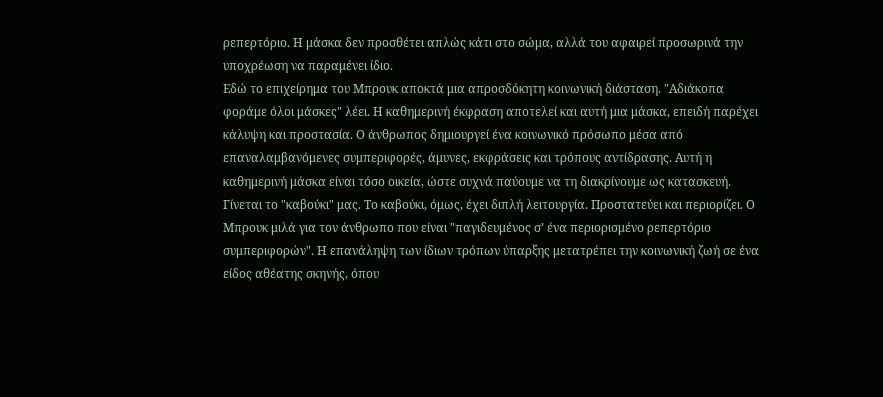ρεπερτόριο. Η μάσκα δεν προσθέτει απλώς κάτι στο σώμα, αλλά του αφαιρεί προσωρινά την υποχρέωση να παραμένει ίδιο.
Εδώ το επιχείρημα του Μπρουκ αποκτά μια απροσδόκητη κοινωνική διάσταση. "Αδιάκοπα φοράμε όλοι μάσκες" λέει. Η καθημερινή έκφραση αποτελεί και αυτή μια μάσκα, επειδή παρέχει κάλυψη και προστασία. Ο άνθρωπος δημιουργεί ένα κοινωνικό πρόσωπο μέσα από επαναλαμβανόμενες συμπεριφορές, άμυνες, εκφράσεις και τρόπους αντίδρασης. Αυτή η καθημερινή μάσκα είναι τόσο οικεία, ώστε συχνά παύουμε να τη διακρίνουμε ως κατασκευή. Γίνεται το "καβούκι" μας. Το καβούκι, όμως, έχει διπλή λειτουργία. Προστατεύει και περιορίζει. Ο Μπρουκ μιλά για τον άνθρωπο που είναι "παγιδευμένος σ’ ένα περιορισμένο ρεπερτόριο συμπεριφορών". Η επανάληψη των ίδιων τρόπων ύπαρξης μετατρέπει την κοινωνική ζωή σε ένα είδος αθέατης σκηνής, όπου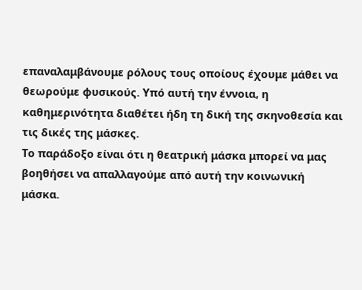επαναλαμβάνουμε ρόλους τους οποίους έχουμε μάθει να θεωρούμε φυσικούς. Υπό αυτή την έννοια, η καθημερινότητα διαθέτει ήδη τη δική της σκηνοθεσία και τις δικές της μάσκες.
Το παράδοξο είναι ότι η θεατρική μάσκα μπορεί να μας βοηθήσει να απαλλαγούμε από αυτή την κοινωνική μάσκα.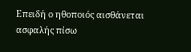Επειδή ο ηθοποιός αισθάνεται ασφαλής πίσω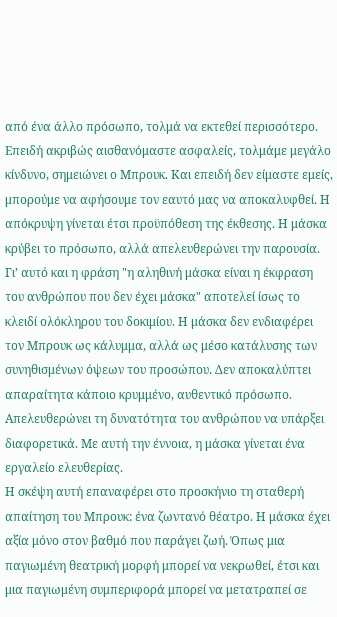από ένα άλλο πρόσωπο, τολμά να εκτεθεί περισσότερο. Επειδή ακριβώς αισθανόμαστε ασφαλείς, τολμάμε μεγάλο κίνδυνο, σημειώνει ο Μπρουκ. Και επειδή δεν είμαστε εμείς, μπορούμε να αφήσουμε τον εαυτό μας να αποκαλυφθεί. Η απόκρυψη γίνεται έτσι προϋπόθεση της έκθεσης. Η μάσκα κρύβει το πρόσωπο, αλλά απελευθερώνει την παρουσία. Γι’ αυτό και η φράση "η αληθινή μάσκα είναι η έκφραση του ανθρώπου που δεν έχει μάσκα" αποτελεί ίσως το κλειδί ολόκληρου του δοκιμίου. Η μάσκα δεν ενδιαφέρει τον Μπρουκ ως κάλυμμα, αλλά ως μέσο κατάλυσης των συνηθισμένων όψεων του προσώπου. Δεν αποκαλύπτει απαραίτητα κάποιο κρυμμένο, αυθεντικό πρόσωπο. Απελευθερώνει τη δυνατότητα του ανθρώπου να υπάρξει διαφορετικά. Με αυτή την έννοια, η μάσκα γίνεται ένα εργαλείο ελευθερίας.
Η σκέψη αυτή επαναφέρει στο προσκήνιο τη σταθερή απαίτηση του Μπρουκ: ένα ζωντανό θέατρο. Η μάσκα έχει αξία μόνο στον βαθμό που παράγει ζωή. Όπως μια παγιωμένη θεατρική μορφή μπορεί να νεκρωθεί, έτσι και μια παγιωμένη συμπεριφορά μπορεί να μετατραπεί σε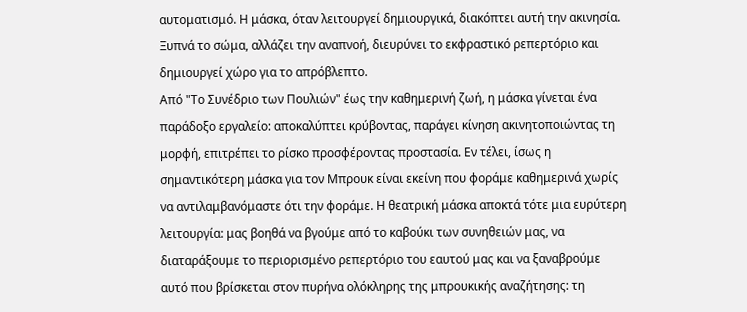αυτοματισμό. Η μάσκα, όταν λειτουργεί δημιουργικά, διακόπτει αυτή την ακινησία. Ξυπνά το σώμα, αλλάζει την αναπνοή, διευρύνει το εκφραστικό ρεπερτόριο και δημιουργεί χώρο για το απρόβλεπτο.
Από "Το Συνέδριο των Πουλιών" έως την καθημερινή ζωή, η μάσκα γίνεται ένα παράδοξο εργαλείο: αποκαλύπτει κρύβοντας, παράγει κίνηση ακινητοποιώντας τη μορφή, επιτρέπει το ρίσκο προσφέροντας προστασία. Εν τέλει, ίσως η σημαντικότερη μάσκα για τον Μπρουκ είναι εκείνη που φοράμε καθημερινά χωρίς να αντιλαμβανόμαστε ότι την φοράμε. Η θεατρική μάσκα αποκτά τότε μια ευρύτερη λειτουργία: μας βοηθά να βγούμε από το καβούκι των συνηθειών μας, να διαταράξουμε το περιορισμένο ρεπερτόριο του εαυτού μας και να ξαναβρούμε αυτό που βρίσκεται στον πυρήνα ολόκληρης της μπρουκικής αναζήτησης: τη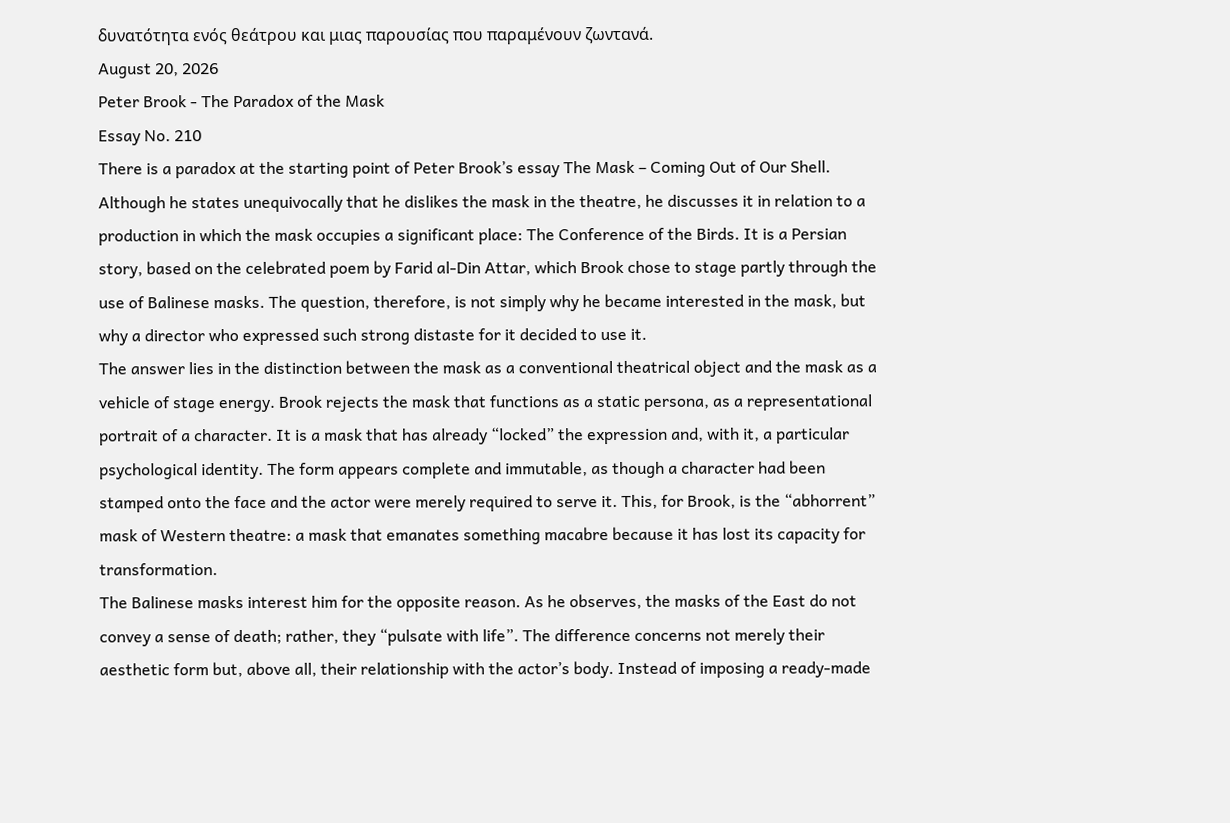δυνατότητα ενός θεάτρου και μιας παρουσίας που παραμένουν ζωντανά.
August 20, 2026
Peter Brook - The Paradox of the Mask
Essay No. 210
There is a paradox at the starting point of Peter Brook’s essay The Mask – Coming Out of Our Shell. Although he states unequivocally that he dislikes the mask in the theatre, he discusses it in relation to a production in which the mask occupies a significant place: The Conference of the Birds. It is a Persian story, based on the celebrated poem by Farid al-Din Attar, which Brook chose to stage partly through the use of Balinese masks. The question, therefore, is not simply why he became interested in the mask, but why a director who expressed such strong distaste for it decided to use it.
The answer lies in the distinction between the mask as a conventional theatrical object and the mask as a vehicle of stage energy. Brook rejects the mask that functions as a static persona, as a representational portrait of a character. It is a mask that has already “locked” the expression and, with it, a particular psychological identity. The form appears complete and immutable, as though a character had been stamped onto the face and the actor were merely required to serve it. This, for Brook, is the “abhorrent” mask of Western theatre: a mask that emanates something macabre because it has lost its capacity for transformation.
The Balinese masks interest him for the opposite reason. As he observes, the masks of the East do not convey a sense of death; rather, they “pulsate with life”. The difference concerns not merely their aesthetic form but, above all, their relationship with the actor’s body. Instead of imposing a ready-made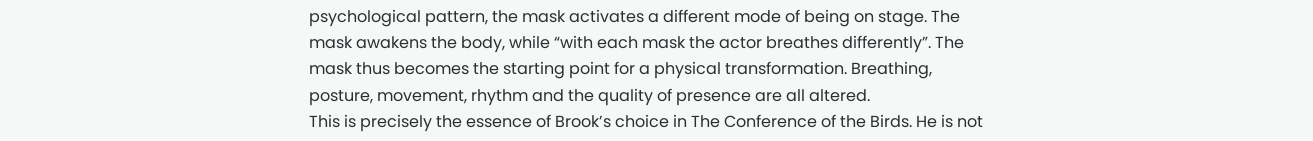psychological pattern, the mask activates a different mode of being on stage. The mask awakens the body, while “with each mask the actor breathes differently”. The mask thus becomes the starting point for a physical transformation. Breathing, posture, movement, rhythm and the quality of presence are all altered.
This is precisely the essence of Brook’s choice in The Conference of the Birds. He is not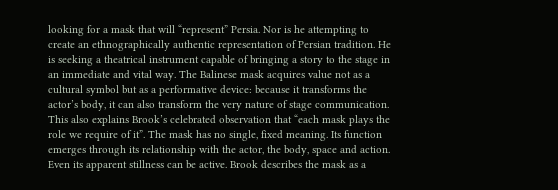looking for a mask that will “represent” Persia. Nor is he attempting to create an ethnographically authentic representation of Persian tradition. He is seeking a theatrical instrument capable of bringing a story to the stage in an immediate and vital way. The Balinese mask acquires value not as a cultural symbol but as a performative device: because it transforms the actor’s body, it can also transform the very nature of stage communication.
This also explains Brook’s celebrated observation that “each mask plays the role we require of it”. The mask has no single, fixed meaning. Its function emerges through its relationship with the actor, the body, space and action. Even its apparent stillness can be active. Brook describes the mask as a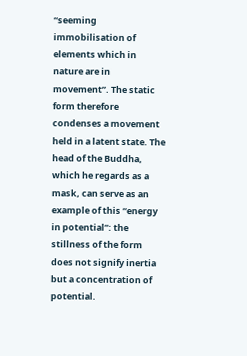“seeming immobilisation of elements which in nature are in movement”. The static form therefore condenses a movement held in a latent state. The head of the Buddha, which he regards as a mask, can serve as an example of this “energy in potential”: the stillness of the form does not signify inertia but a concentration of potential.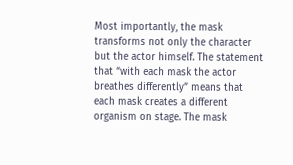Most importantly, the mask transforms not only the character but the actor himself. The statement that “with each mask the actor breathes differently” means that each mask creates a different organism on stage. The mask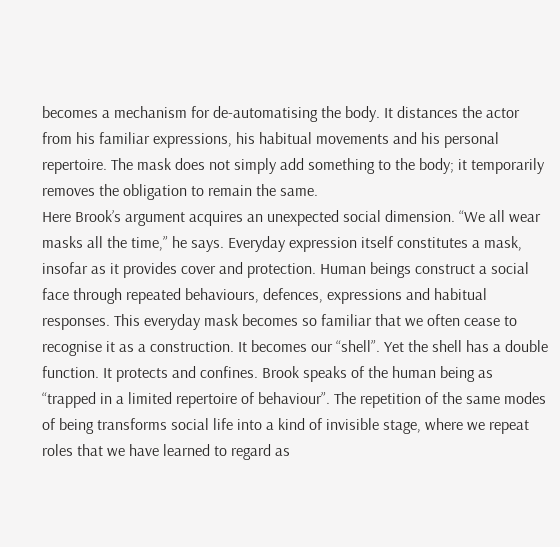becomes a mechanism for de-automatising the body. It distances the actor from his familiar expressions, his habitual movements and his personal repertoire. The mask does not simply add something to the body; it temporarily removes the obligation to remain the same.
Here Brook’s argument acquires an unexpected social dimension. “We all wear masks all the time,” he says. Everyday expression itself constitutes a mask, insofar as it provides cover and protection. Human beings construct a social face through repeated behaviours, defences, expressions and habitual responses. This everyday mask becomes so familiar that we often cease to recognise it as a construction. It becomes our “shell”. Yet the shell has a double function. It protects and confines. Brook speaks of the human being as “trapped in a limited repertoire of behaviour”. The repetition of the same modes of being transforms social life into a kind of invisible stage, where we repeat roles that we have learned to regard as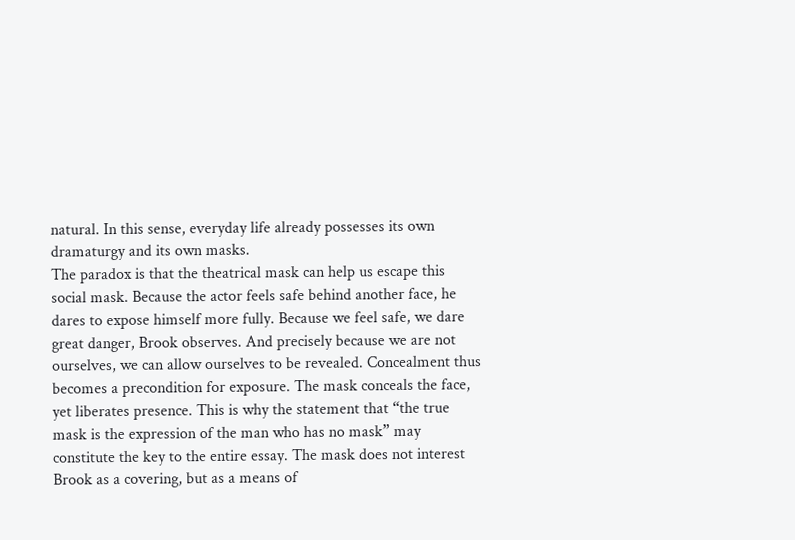natural. In this sense, everyday life already possesses its own dramaturgy and its own masks.
The paradox is that the theatrical mask can help us escape this social mask. Because the actor feels safe behind another face, he dares to expose himself more fully. Because we feel safe, we dare great danger, Brook observes. And precisely because we are not ourselves, we can allow ourselves to be revealed. Concealment thus becomes a precondition for exposure. The mask conceals the face, yet liberates presence. This is why the statement that “the true mask is the expression of the man who has no mask” may constitute the key to the entire essay. The mask does not interest Brook as a covering, but as a means of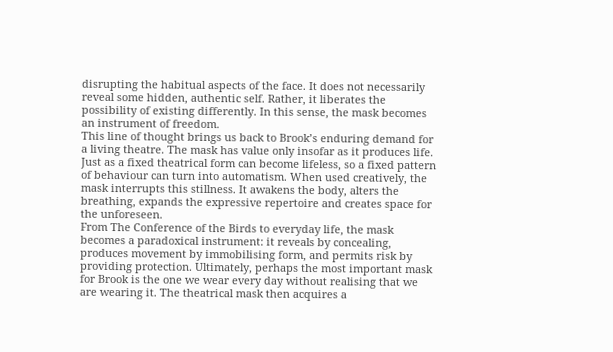disrupting the habitual aspects of the face. It does not necessarily reveal some hidden, authentic self. Rather, it liberates the possibility of existing differently. In this sense, the mask becomes an instrument of freedom.
This line of thought brings us back to Brook’s enduring demand for a living theatre. The mask has value only insofar as it produces life. Just as a fixed theatrical form can become lifeless, so a fixed pattern of behaviour can turn into automatism. When used creatively, the mask interrupts this stillness. It awakens the body, alters the breathing, expands the expressive repertoire and creates space for the unforeseen.
From The Conference of the Birds to everyday life, the mask becomes a paradoxical instrument: it reveals by concealing, produces movement by immobilising form, and permits risk by providing protection. Ultimately, perhaps the most important mask for Brook is the one we wear every day without realising that we are wearing it. The theatrical mask then acquires a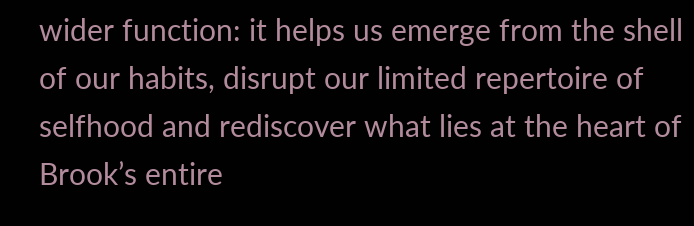wider function: it helps us emerge from the shell of our habits, disrupt our limited repertoire of selfhood and rediscover what lies at the heart of Brook’s entire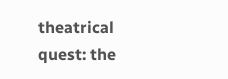theatrical quest: the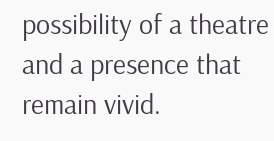possibility of a theatre and a presence that remain vivid.